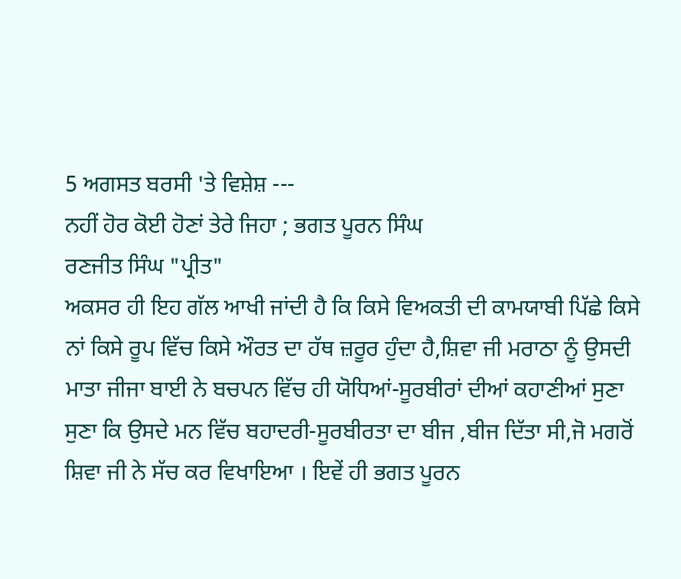5 ਅਗਸਤ ਬਰਸੀ 'ਤੇ ਵਿਸ਼ੇਸ਼ ---
ਨਹੀਂ ਹੋਰ ਕੋਈ ਹੋਣਾਂ ਤੇਰੇ ਜਿਹਾ ; ਭਗਤ ਪੂਰਨ ਸਿੰਘ
ਰਣਜੀਤ ਸਿੰਘ "ਪ੍ਰੀਤ"
ਅਕਸਰ ਹੀ ਇਹ ਗੱਲ ਆਖੀ ਜਾਂਦੀ ਹੈ ਕਿ ਕਿਸੇ ਵਿਅਕਤੀ ਦੀ ਕਾਮਯਾਬੀ ਪਿੱਛੇ ਕਿਸੇ ਨਾਂ ਕਿਸੇ ਰੂਪ ਵਿੱਚ ਕਿਸੇ ਔਰਤ ਦਾ ਹੱਥ ਜ਼ਰੂਰ ਹੁੰਦਾ ਹੈ,ਸ਼ਿਵਾ ਜੀ ਮਰਾਠਾ ਨੂੰ ਉਸਦੀ ਮਾਤਾ ਜੀਜਾ ਬਾਈ ਨੇ ਬਚਪਨ ਵਿੱਚ ਹੀ ਯੋਧਿਆਂ-ਸੂਰਬੀਰਾਂ ਦੀਆਂ ਕਹਾਣੀਆਂ ਸੁਣਾ ਸੁਣਾ ਕਿ ਉਸਦੇ ਮਨ ਵਿੱਚ ਬਹਾਦਰੀ-ਸੂਰਬੀਰਤਾ ਦਾ ਬੀਜ ,ਬੀਜ ਦਿੱਤਾ ਸੀ,ਜੋ ਮਗਰੋਂ ਸ਼ਿਵਾ ਜੀ ਨੇ ਸੱਚ ਕਰ ਵਿਖਾਇਆ । ਇਵੇਂ ਹੀ ਭਗਤ ਪੂਰਨ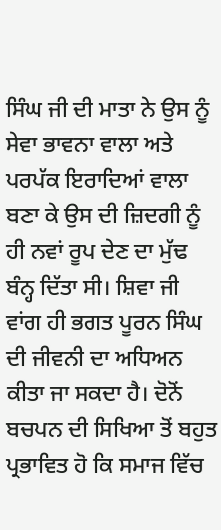ਸਿੰਘ ਜੀ ਦੀ ਮਾਤਾ ਨੇ ਉਸ ਨੂੰ ਸੇਵਾ ਭਾਵਨਾ ਵਾਲਾ ਅਤੇ ਪਰਪੱਕ ਇਰਾਦਿਆਂ ਵਾਲਾ ਬਣਾ ਕੇ ਉਸ ਦੀ ਜ਼ਿਦਗੀ ਨੂੰ ਹੀ ਨਵਾਂ ਰੂਪ ਦੇਣ ਦਾ ਮੁੱਢ ਬੰਨ੍ਹ ਦਿੱਤਾ ਸੀ। ਸ਼ਿਵਾ ਜੀ ਵਾਂਗ ਹੀ ਭਗਤ ਪੂਰਨ ਸਿੰਘ ਦੀ ਜੀਵਨੀ ਦਾ ਅਧਿਅਨ ਕੀਤਾ ਜਾ ਸਕਦਾ ਹੈ। ਦੋਨੋਂ ਬਚਪਨ ਦੀ ਸਿਖਿਆ ਤੋਂ ਬਹੁਤ ਪ੍ਰਭਾਵਿਤ ਹੋ ਕਿ ਸਮਾਜ ਵਿੱਚ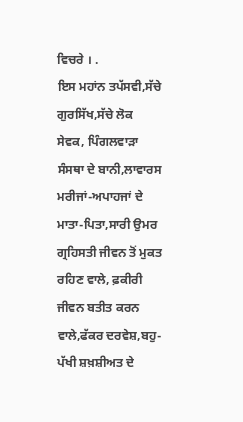ਵਿਚਰੇ । .
ਇਸ ਮਹਾਂਨ ਤਪੱਸਵੀ,ਸੱਚੇ ਗੁਰਸਿੱਖ,ਸੱਚੇ ਲੋਕ ਸੇਵਕ, ਪਿੰਗਲਵਾੜਾ ਸੰਸਥਾ ਦੇ ਬਾਨੀ,ਲਾਵਾਰਸ ਮਰੀਜਾਂ-ਅਪਾਹਜਾਂ ਦੇ ਮਾਤਾ-ਪਿਤਾ,ਸਾਰੀ ਉਮਰ ਗ੍ਰਹਿਸਤੀ ਜੀਵਨ ਤੋਂ ਮੁਕਤ ਰਹਿਣ ਵਾਲੇ, ਫ਼ਕੀਰੀ ਜੀਵਨ ਬਤੀਤ ਕਰਨ ਵਾਲੇ,ਫੱਕਰ ਦਰਵੇਸ਼,ਬਹੁ-ਪੱਖੀ ਸ਼ਖ਼ਸ਼ੀਅਤ ਦੇ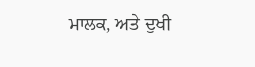ਮਾਲਕ, ਅਤੇ ਦੁਖੀ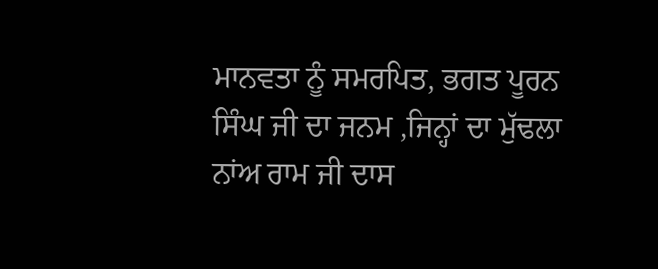ਮਾਨਵਤਾ ਨੂੰ ਸਮਰਪਿਤ, ਭਗਤ ਪੂਰਨ ਸਿੰਘ ਜੀ ਦਾ ਜਨਮ ,ਜਿਨ੍ਹਾਂ ਦਾ ਮੁੱਢਲਾ ਨਾਂਅ ਰਾਮ ਜੀ ਦਾਸ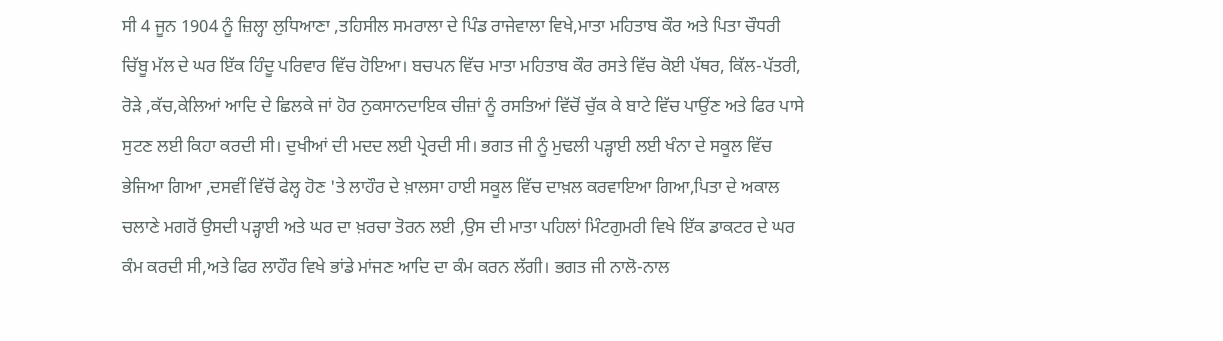ਸੀ 4 ਜੂਨ 1904 ਨੂੰ ਜ਼ਿਲ੍ਹਾ ਲੁਧਿਆਣਾ ,ਤਹਿਸੀਲ ਸਮਰਾਲਾ ਦੇ ਪਿੰਡ ਰਾਜੇਵਾਲਾ ਵਿਖੇ,ਮਾਤਾ ਮਹਿਤਾਬ ਕੌਰ ਅਤੇ ਪਿਤਾ ਚੌਧਰੀ ਚਿੱਬੂ ਮੱਲ ਦੇ ਘਰ ਇੱਕ ਹਿੰਦੂ ਪਰਿਵਾਰ ਵਿੱਚ ਹੋਇਆ। ਬਚਪਨ ਵਿੱਚ ਮਾਤਾ ਮਹਿਤਾਬ ਕੌਰ ਰਸਤੇ ਵਿੱਚ ਕੋਈ ਪੱਥਰ, ਕਿੱਲ-ਪੱਤਰੀ, ਰੋੜੇ ,ਕੱਚ,ਕੇਲਿਆਂ ਆਦਿ ਦੇ ਛਿਲਕੇ ਜਾਂ ਹੋਰ ਨੁਕਸਾਨਦਾਇਕ ਚੀਜ਼ਾਂ ਨੂੰ ਰਸਤਿਆਂ ਵਿੱਚੋਂ ਚੁੱਕ ਕੇ ਬਾਟੇ ਵਿੱਚ ਪਾਉਂਣ ਅਤੇ ਫਿਰ ਪਾਸੇ ਸੁਟਣ ਲਈ ਕਿਹਾ ਕਰਦੀ ਸੀ। ਦੁਖੀਆਂ ਦੀ ਮਦਦ ਲਈ ਪ੍ਰੇਰਦੀ ਸੀ। ਭਗਤ ਜੀ ਨੂੰ ਮੁਢਲੀ ਪੜ੍ਹਾਈ ਲਈ ਖੰਨਾ ਦੇ ਸਕੂਲ ਵਿੱਚ ਭੇਜਿਆ ਗਿਆ ,ਦਸਵੀਂ ਵਿੱਚੋਂ ਫੇਲ੍ਹ ਹੋਣ 'ਤੇ ਲਾਹੌਰ ਦੇ ਖ਼ਾਲਸਾ ਹਾਈ ਸਕੂਲ ਵਿੱਚ ਦਾਖ਼ਲ ਕਰਵਾਇਆ ਗਿਆ,ਪਿਤਾ ਦੇ ਅਕਾਲ ਚਲਾਣੇ ਮਗਰੋਂ ਉਸਦੀ ਪੜ੍ਹਾਈ ਅਤੇ ਘਰ ਦਾ ਖ਼ਰਚਾ ਤੋਰਨ ਲਈ ,ਉਸ ਦੀ ਮਾਤਾ ਪਹਿਲਾਂ ਮਿੰਟਗੁਮਰੀ ਵਿਖੇ ਇੱਕ ਡਾਕਟਰ ਦੇ ਘਰ ਕੰਮ ਕਰਦੀ ਸੀ,ਅਤੇ ਫਿਰ ਲਾਹੌਰ ਵਿਖੇ ਭਾਂਡੇ ਮਾਂਜਣ ਆਦਿ ਦਾ ਕੰਮ ਕਰਨ ਲੱਗੀ। ਭਗਤ ਜੀ ਨਾਲੋ-ਨਾਲ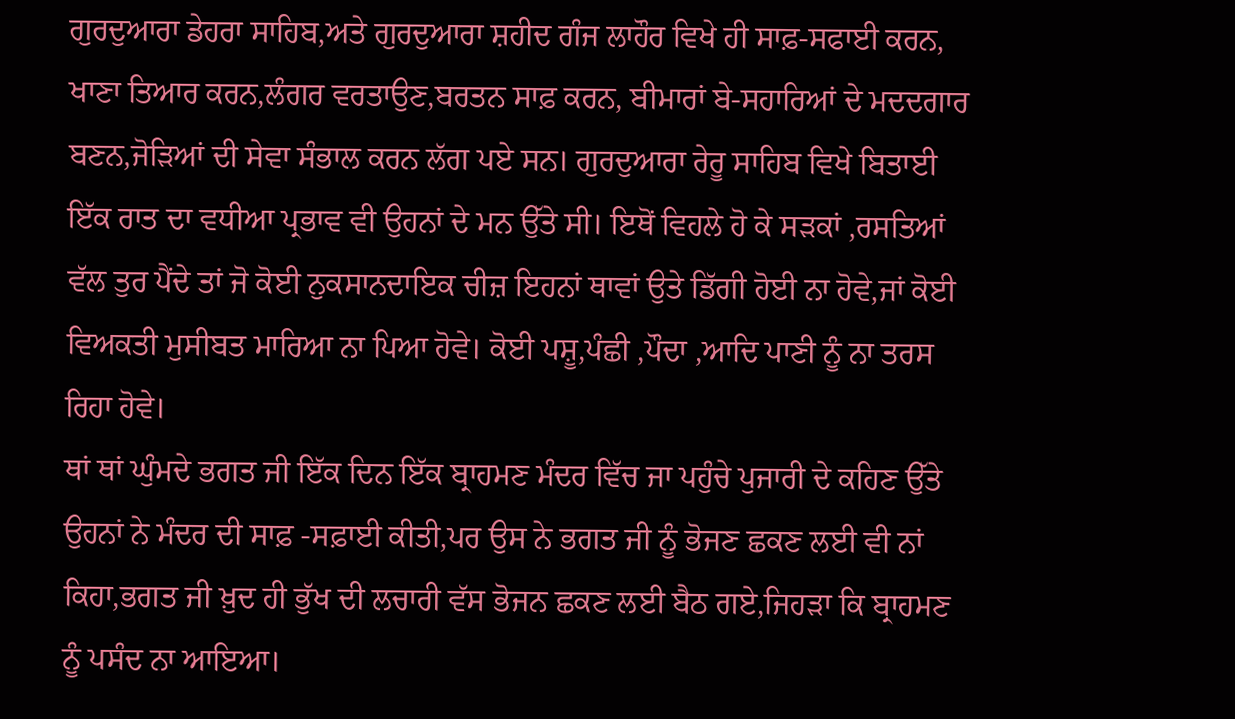ਗੁਰਦੁਆਰਾ ਡੇਹਰਾ ਸਾਹਿਬ,ਅਤੇ ਗੁਰਦੁਆਰਾ ਸ਼ਹੀਦ ਗੰਜ ਲਾਹੌਰ ਵਿਖੇ ਹੀ ਸਾਫ਼-ਸਫਾਈ ਕਰਨ, ਖਾਣਾ ਤਿਆਰ ਕਰਨ,ਲੰਗਰ ਵਰਤਾਉਣ,ਬਰਤਨ ਸਾਫ਼ ਕਰਨ, ਬੀਮਾਰਾਂ ਬੇ-ਸਹਾਰਿਆਂ ਦੇ ਮਦਦਗਾਰ ਬਣਨ,ਜੋੜਿਆਂ ਦੀ ਸੇਵਾ ਸੰਭਾਲ ਕਰਨ ਲੱਗ ਪਏ ਸਨ। ਗੁਰਦੁਆਰਾ ਰੇਰੂ ਸਾਹਿਬ ਵਿਖੇ ਬਿਤਾਈ ਇੱਕ ਰਾਤ ਦਾ ਵਧੀਆ ਪ੍ਰਭਾਵ ਵੀ ਉਹਨਾਂ ਦੇ ਮਨ ਉੱਤੇ ਸੀ। ਇਥੋਂ ਵਿਹਲੇ ਹੋ ਕੇ ਸੜਕਾਂ ,ਰਸਤਿਆਂ ਵੱਲ ਤੁਰ ਪੈਂਦੇ ਤਾਂ ਜੋ ਕੋਈ ਨੁਕਸਾਨਦਾਇਕ ਚੀਜ਼ ਇਹਨਾਂ ਥਾਵਾਂ ਉਤੇ ਡਿੱਗੀ ਹੋਈ ਨਾ ਹੋਵੇ,ਜਾਂ ਕੋਈ ਵਿਅਕਤੀ ਮੁਸੀਬਤ ਮਾਰਿਆ ਨਾ ਪਿਆ ਹੋਵੇ। ਕੋਈ ਪਸ਼ੂ,ਪੰਛੀ ,ਪੌਦਾ ,ਆਦਿ ਪਾਣੀ ਨੂੰ ਨਾ ਤਰਸ ਰਿਹਾ ਹੋਵੇ।
ਥਾਂ ਥਾਂ ਘੁੰਮਦੇ ਭਗਤ ਜੀ ਇੱਕ ਦਿਨ ਇੱਕ ਬ੍ਰਾਹਮਣ ਮੰਦਰ ਵਿੱਚ ਜਾ ਪਹੁੰਚੇ ਪੁਜਾਰੀ ਦੇ ਕਹਿਣ ਉੱਤੇ ਉਹਨਾਂ ਨੇ ਮੰਦਰ ਦੀ ਸਾਫ਼ -ਸਫ਼ਾਈ ਕੀਤੀ,ਪਰ ਉਸ ਨੇ ਭਗਤ ਜੀ ਨੂੰ ਭੋਜਣ ਛਕਣ ਲਈ ਵੀ ਨਾਂ ਕਿਹਾ,ਭਗਤ ਜੀ ਖ਼ੁਦ ਹੀ ਭੁੱਖ ਦੀ ਲਚਾਰੀ ਵੱਸ ਭੋਜਨ ਛਕਣ ਲਈ ਬੈਠ ਗਏ,ਜਿਹੜਾ ਕਿ ਬ੍ਰਾਹਮਣ ਨੂੰ ਪਸੰਦ ਨਾ ਆਇਆ।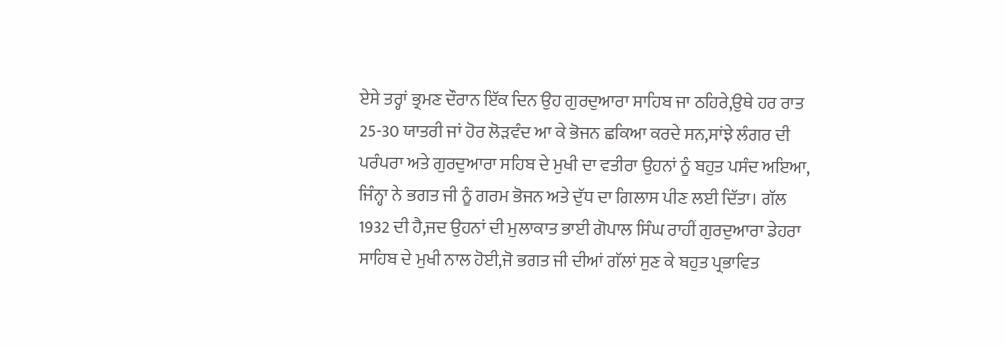ਏਸੇ ਤਰ੍ਹਾਂ ਭ੍ਰਮਣ ਦੌਰਾਨ ਇੱਕ ਦਿਨ ਉਹ ਗੁਰਦੁਆਰਾ ਸਾਹਿਬ ਜਾ ਠਹਿਰੇ,ਉਥੇ ਹਰ ਰਾਤ 25-30 ਯਾਤਰੀ ਜਾਂ ਹੋਰ ਲੋੜਵੰਦ ਆ ਕੇ ਭੋਜਨ ਛਕਿਆ ਕਰਦੇ ਸਨ,ਸਾਂਝੇ ਲੰਗਰ ਦੀ ਪਰੰਪਰਾ ਅਤੇ ਗੁਰਦੁਆਰਾ ਸਹਿਬ ਦੇ ਮੁਖੀ ਦਾ ਵਤੀਰਾ ਉਹਨਾਂ ਨੂੰ ਬਹੁਤ ਪਸੰਦ ਅਇਆ, ਜਿੰਨ੍ਹਾ ਨੇ ਭਗਤ ਜੀ ਨੂੰ ਗਰਮ ਭੋਜਨ ਅਤੇ ਦੁੱਧ ਦਾ ਗਿਲਾਸ ਪੀਣ ਲਈ ਦਿੱਤਾ। ਗੱਲ 1932 ਦੀ ਹੈ,ਜਦ ਉਹਨਾਂ ਦੀ ਮੁਲਾਕਾਤ ਭਾਈ ਗੋਪਾਲ ਸਿੰਘ ਰਾਹੀਂ ਗੁਰਦੁਆਰਾ ਡੇਹਰਾ ਸਾਹਿਬ ਦੇ ਮੁਖੀ ਨਾਲ ਹੋਈ,ਜੋ ਭਗਤ ਜੀ ਦੀਆਂ ਗੱਲਾਂ ਸੁਣ ਕੇ ਬਹੁਤ ਪ੍ਰਭਾਵਿਤ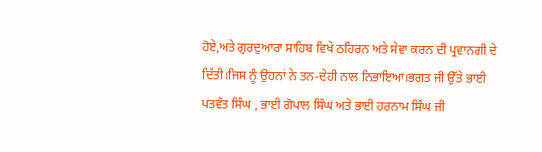ਹੋਏ,ਅਤੇ ਗੁਰਦੁਆਰਾ ਸਾਹਿਬ ਵਿਖੇ ਠਹਿਰਨ ਅਤੇ ਸੇਵਾ ਕਰਨ ਦੀ ਪ੍ਰਵਾਨਗੀ ਦੇ ਦਿੱਤੀ।ਜਿਸ ਨੂੰ ਉਹਨਾਂ ਨੇ ਤਨ-ਦੇਹੀ ਨਾਲ ਨਿਭਾਇਆ।ਭਗਤ ਜੀ ਉੱਤੇ ਭਾਈ ਪਤਵੰਤ ਸਿੰਘ , ਭਾਈ ਗੋਪਾਲ ਸਿੰਘ ਅਤੇ ਭਾਈ ਹਰਨਾਮ ਸਿੰਘ ਜੀ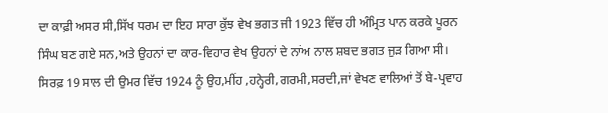ਦਾ ਕਾਫ਼ੀ ਅਸਰ ਸੀ,ਸਿੱਖ ਧਰਮ ਦਾ ਇਹ ਸਾਰਾ ਕੁੱਝ ਵੇਖ ਭਗਤ ਜੀ 1923 ਵਿੱਚ ਹੀ ਅੰਮ੍ਰਿਤ ਪਾਨ ਕਰਕੇ ਪੂਰਨ ਸਿੰਘ ਬਣ ਗਏ ਸਨ,ਅਤੇ ਉਹਨਾਂ ਦਾ ਕਾਰ-ਵਿਹਾਰ ਵੇਖ ਉਹਨਾਂ ਦੇ ਨਾਂਅ ਨਾਲ ਸ਼ਬਦ ਭਗਤ ਜੁੜ ਗਿਆ ਸੀ। ਸਿਰਫ਼ 19 ਸਾਲ ਦੀ ਉਮਰ ਵਿੱਚ 1924 ਨੂੰ ਉਹ,ਮੀਂਹ ,ਹਨ੍ਹੇਰੀ,ਗਰਮੀ,ਸਰਦੀ,ਜਾਂ ਵੇਖਣ ਵਾਲਿਆਂ ਤੋਂ ਬੇ-ਪ੍ਰਵਾਹ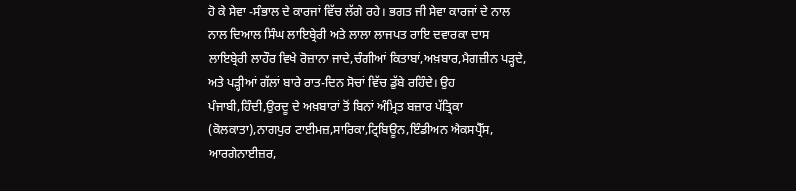ਹੋ ਕੇ ਸੇਵਾ -ਸੰਭਾਲ ਦੇ ਕਾਰਜਾਂ ਵਿੱਚ ਲੱਗੇ ਰਹੇ। ਭਗਤ ਜੀ ਸੇਵਾ ਕਾਰਜਾਂ ਦੇ ਨਾਲ ਨਾਲ ਦਿਆਲ ਸਿੰਘ ਲਾਇਬ੍ਰੇਰੀ ਅਤੇ ਲਾਲਾ ਲਾਜਪਤ ਰਾਇ ਦਵਾਰਕਾ ਦਾਸ ਲਾਇਬ੍ਰੇਰੀ ਲਾਹੌਰ ਵਿਖੇ ਰੋਜ਼ਾਨਾ ਜਾਦੇ,ਚੰਗੀਆਂ ਕਿਤਾਬਾਂ,ਅਖ਼ਬਾਰ,ਮੈਗਜ਼ੀਨ ਪੜ੍ਹਦੇ, ਅਤੇ ਪੜ੍ਹੀਆਂ ਗੱਲਾਂ ਬਾਰੇ ਰਾਤ-ਦਿਨ ਸੋਚਾਂ ਵਿੱਚ ਡੁੱਬੇ ਰਹਿੰਦੇ। ਉਹ ਪੰਜਾਬੀ,ਹਿੰਦੀ,ਉਰਦੂ ਦੇ ਅਖ਼ਬਾਰਾਂ ਤੋਂ ਬਿਨਾਂ ਅੰਮ੍ਰਿਤ ਬਜ਼ਾਰ ਪੱਤ੍ਰਿਕਾ (ਕੋਲਕਾਤਾ),ਨਾਗਪੁਰ ਟਾਈਮਜ਼,ਸਾਰਿਕਾ,ਟ੍ਰਿਬਿਊਨ,ਇੰਡੀਅਨ ਐਕਸਪ੍ਰੈੱਸ, ਆਰਗੇਨਾਈਜ਼ਰ,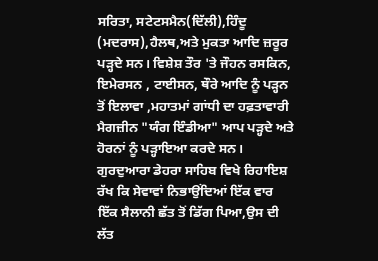ਸਰਿਤਾ, ਸਟੇਟਸਮੈਨ(ਦਿੱਲੀ),ਹਿੰਦੂ (ਮਦਰਾਸ),ਹੈਲਥ,ਅਤੇ ਮੁਕਤਾ ਆਦਿ ਜ਼ਰੂਰ ਪੜ੍ਹਦੇ ਸਨ। ਵਿਸ਼ੇਸ਼ ਤੌਰ 'ਤੇ ਜੌਹਨ ਰਸਕਿਨ, ਇਮੇਰਸਨ , ਟਾਈਸਨ, ਥੌਰੇ ਆਦਿ ਨੂੰ ਪੜ੍ਹਨ ਤੋਂ ਇਲਾਵਾ ,ਮਹਾਤਮਾਂ ਗਾਂਧੀ ਦਾ ਹਫ਼ਤਾਵਾਰੀ ਮੈਗਜ਼ੀਨ "ਯੰਗ ਇੰਡੀਆ" ਆਪ ਪੜ੍ਹਦੇ ਅਤੇ ਹੋਰਨਾਂ ਨੂੰ ਪੜ੍ਹਾਇਆ ਕਰਦੇ ਸਨ।
ਗੁਰਦੁਆਰਾ ਡੇਹਰਾ ਸਾਹਿਬ ਵਿਖੇ ਰਿਹਾਇਸ਼ ਰੱਖ ਕਿ ਸੇਵਾਵਾਂ ਨਿਭਾਉਂਦਿਆਂ ਇੱਕ ਵਾਰ ਇੱਕ ਸੈਲਾਨੀ ਛੱਤ ਤੋਂ ਡਿੱਗ ਪਿਆ,ਉਸ ਦੀ ਲੱਤ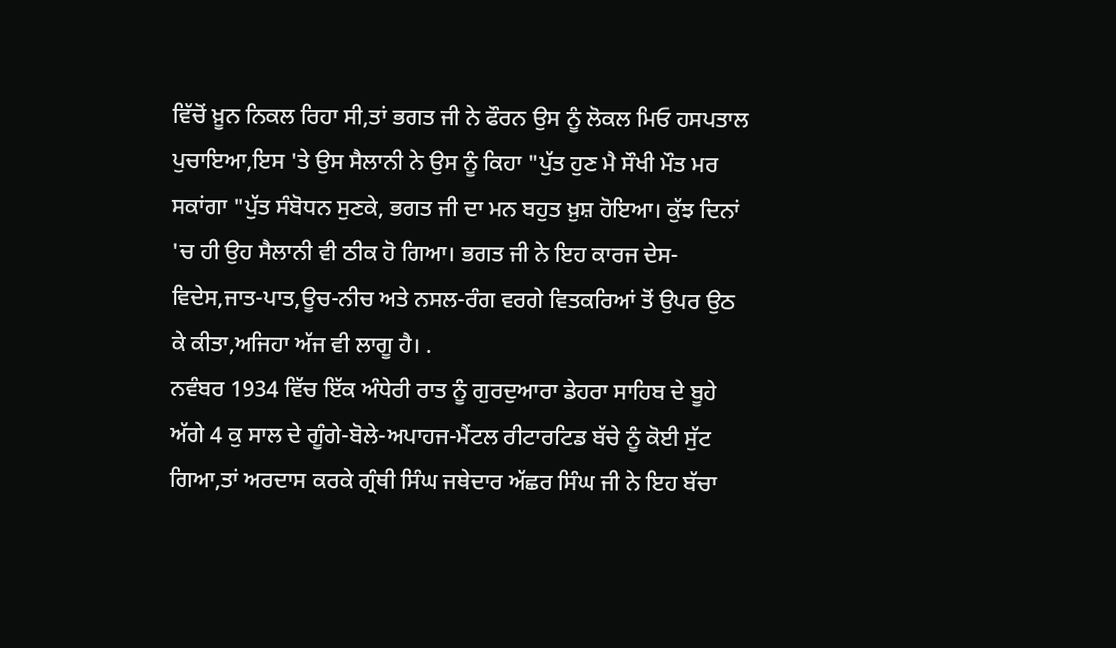ਵਿੱਚੋਂ ਖ਼ੂਨ ਨਿਕਲ ਰਿਹਾ ਸੀ,ਤਾਂ ਭਗਤ ਜੀ ਨੇ ਫੌਰਨ ਉਸ ਨੂੰ ਲੋਕਲ ਮਿਓ ਹਸਪਤਾਲ ਪੁਚਾਇਆ,ਇਸ 'ਤੇ ਉਸ ਸੈਲਾਨੀ ਨੇ ਉਸ ਨੂੰ ਕਿਹਾ "ਪੁੱਤ ਹੁਣ ਮੈ ਸੌਖੀ ਮੌਤ ਮਰ ਸਕਾਂਗਾ "ਪੁੱਤ ਸੰਬੋਧਨ ਸੁਣਕੇ, ਭਗਤ ਜੀ ਦਾ ਮਨ ਬਹੁਤ ਖ਼ੁਸ਼ ਹੋਇਆ। ਕੁੱਝ ਦਿਨਾਂ 'ਚ ਹੀ ਉਹ ਸੈਲਾਨੀ ਵੀ ਠੀਕ ਹੋ ਗਿਆ। ਭਗਤ ਜੀ ਨੇ ਇਹ ਕਾਰਜ ਦੇਸ-ਵਿਦੇਸ,ਜਾਤ-ਪਾਤ,ਊਚ-ਨੀਚ ਅਤੇ ਨਸਲ-ਰੰਗ ਵਰਗੇ ਵਿਤਕਰਿਆਂ ਤੋਂ ਉਪਰ ਉਠ ਕੇ ਕੀਤਾ,ਅਜਿਹਾ ਅੱਜ ਵੀ ਲਾਗੂ ਹੈ। .
ਨਵੰਬਰ 1934 ਵਿੱਚ ਇੱਕ ਅੰਧੇਰੀ ਰਾਤ ਨੂੰ ਗੁਰਦੁਆਰਾ ਡੇਹਰਾ ਸਾਹਿਬ ਦੇ ਬੂਹੇ ਅੱਗੇ 4 ਕੁ ਸਾਲ ਦੇ ਗੂੰਗੇ-ਬੋਲੇ-ਅਪਾਹਜ-ਮੈਂਟਲ ਰੀਟਾਰਟਿਡ ਬੱਚੇ ਨੂੰ ਕੋਈ ਸੁੱਟ ਗਿਆ,ਤਾਂ ਅਰਦਾਸ ਕਰਕੇ ਗ੍ਰੰਥੀ ਸਿੰਘ ਜਥੇਦਾਰ ਅੱਛਰ ਸਿੰਘ ਜੀ ਨੇ ਇਹ ਬੱਚਾ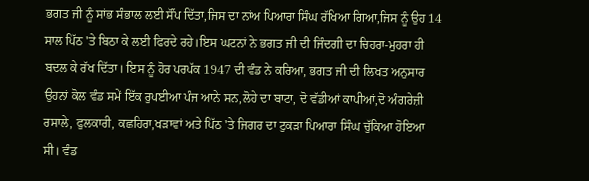ਭਗਤ ਜੀ ਨੂੰ ਸਾਂਭ ਸੰਭਾਲ ਲਈ ਸੌਂਪ ਦਿੱਤਾ,ਜਿਸ ਦਾ ਨਾਂਅ ਪਿਆਰਾ ਸਿੰਘ ਰੱਖਿਆ ਗਿਆ,ਜਿਸ ਨੂੰ ਉਹ 14 ਸਾਲ ਪਿੱਠ 'ਤੇ ਬਿਠਾ ਕੇ ਲਈ ਫਿਰਦੇ ਰਹੇ।ਇਸ ਘਟਨਾਂ ਨੇ ਭਗਤ ਜੀ ਦੀ ਜਿੰਦਗੀ ਦਾ ਚਿਹਰਾ-ਮੁਹਰਾ ਹੀ ਬਦਲ ਕੇ ਰੱਖ ਦਿੱਤਾ। ਇਸ ਨੂੰ ਹੋਰ ਪਰਪੱਕ 1947 ਦੀ ਵੰਡ ਨੇ ਕਰਿਆ, ਭਗਤ ਜੀ ਦੀ ਲਿਖਤ ਅਨੁਸਾਰ ਉਹਨਾਂ ਕੋਲ ਵੰਡ ਸਮੇਂ ਇੱਕ ਰੁਪਈਆ ਪੰਜ ਆਨੇ ਸਨ,ਲੋਹੇ ਦਾ ਬਾਟਾ, ਦੋ ਵੱਡੀਆਂ ਕਾਪੀਆਂ,ਦੋ ਅੰਗਰੇਜ਼ੀ ਰਸਾਲੇ, ਫੁਲਕਾਰੀ, ਕਛਹਿਰਾ,ਖੜਾਵਾਂ ਅਤੇ ਪਿੱਠ 'ਤੇ ਜਿਗਰ ਦਾ ਟੁਕੜਾ ਪਿਆਰਾ ਸਿੰਘ ਚੁੱਕਿਆ ਹੋਇਆ ਸੀ। ਵੰਡ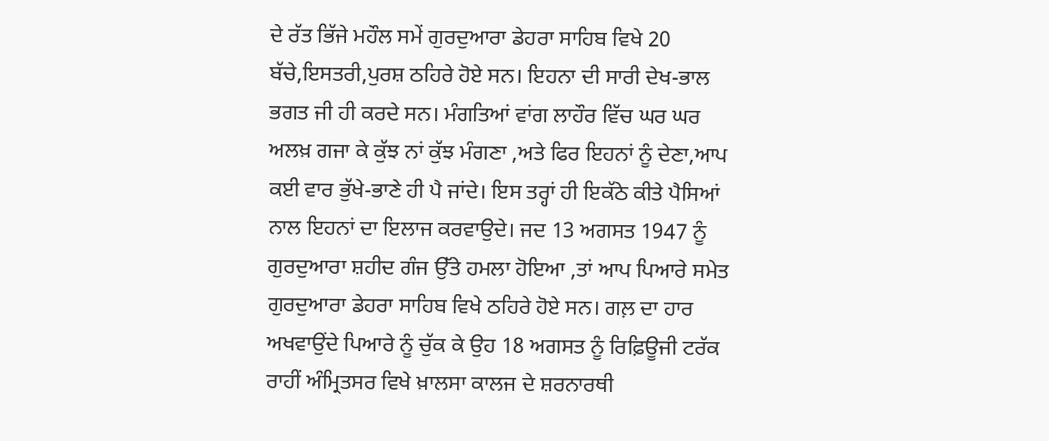ਦੇ ਰੱਤ ਭਿੱਜੇ ਮਹੌਲ ਸਮੇਂ ਗੁਰਦੁਆਰਾ ਡੇਹਰਾ ਸਾਹਿਬ ਵਿਖੇ 20 ਬੱਚੇ,ਇਸਤਰੀ,ਪੁਰਸ਼ ਠਹਿਰੇ ਹੋਏ ਸਨ। ਇਹਨਾ ਦੀ ਸਾਰੀ ਦੇਖ-ਭਾਲ ਭਗਤ ਜੀ ਹੀ ਕਰਦੇ ਸਨ। ਮੰਗਤਿਆਂ ਵਾਂਗ ਲਾਹੌਰ ਵਿੱਚ ਘਰ ਘਰ ਅਲਖ਼ ਗਜਾ ਕੇ ਕੁੱਝ ਨਾਂ ਕੁੱਝ ਮੰਗਣਾ ,ਅਤੇ ਫਿਰ ਇਹਨਾਂ ਨੂੰ ਦੇਣਾ,ਆਪ ਕਈ ਵਾਰ ਭੁੱਖੇ-ਭਾਣੇ ਹੀ ਪੈ ਜਾਂਦੇ। ਇਸ ਤਰ੍ਹਾਂ ਹੀ ਇਕੱਠੇ ਕੀਤੇ ਪੈਸਿਆਂ ਨਾਲ ਇਹਨਾਂ ਦਾ ਇਲਾਜ ਕਰਵਾਉਦੇ। ਜਦ 13 ਅਗਸਤ 1947 ਨੂੰ ਗੁਰਦੁਆਰਾ ਸ਼ਹੀਦ ਗੰਜ ਉੱਤੇ ਹਮਲਾ ਹੋਇਆ ,ਤਾਂ ਆਪ ਪਿਆਰੇ ਸਮੇਤ ਗੁਰਦੁਆਰਾ ਡੇਹਰਾ ਸਾਹਿਬ ਵਿਖੇ ਠਹਿਰੇ ਹੋਏ ਸਨ। ਗਲ਼ ਦਾ ਹਾਰ ਅਖਵਾਉਂਦੇ ਪਿਆਰੇ ਨੂੰ ਚੁੱਕ ਕੇ ਉਹ 18 ਅਗਸਤ ਨੂੰ ਰਿਫ਼ਿਊਜੀ ਟਰੱਕ ਰਾਹੀਂ ਅੰਮ੍ਰਿਤਸਰ ਵਿਖੇ ਖ਼ਾਲਸਾ ਕਾਲਜ ਦੇ ਸ਼ਰਨਾਰਥੀ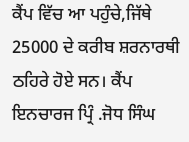ਕੈਂਪ ਵਿੱਚ ਆ ਪਹੁੰਚੇ,ਜਿੱਥੇ 25000 ਦੇ ਕਰੀਬ ਸ਼ਰਨਾਰਥੀ ਠਹਿਰੇ ਹੋਏ ਸਨ। ਕੈਂਪ ਇਨਚਾਰਜ ਪ੍ਰਿੰ .ਜੋਧ ਸਿੰਘ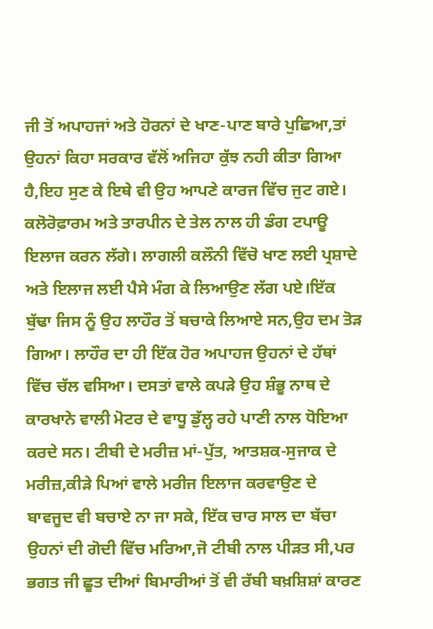ਜੀ ਤੋਂ ਅਪਾਹਜਾਂ ਅਤੇ ਹੋਰਨਾਂ ਦੇ ਖਾਣ-ਪਾਣ ਬਾਰੇ ਪੁਛਿਆ,ਤਾਂ ਉਹਨਾਂ ਕਿਹਾ ਸਰਕਾਰ ਵੱਲੋਂ ਅਜਿਹਾ ਕੁੱਝ ਨਹੀ ਕੀਤਾ ਗਿਆ ਹੈ,ਇਹ ਸੁਣ ਕੇ ਇਥੇ ਵੀ ਉਹ ਆਪਣੇ ਕਾਰਜ ਵਿੱਚ ਜੁਟ ਗਏ। ਕਲੋਰੋਫ਼ਾਰਮ ਅਤੇ ਤਾਰਪੀਨ ਦੇ ਤੇਲ ਨਾਲ ਹੀ ਡੰਗ ਟਪਾਊ ਇਲਾਜ ਕਰਨ ਲੱਗੇ। ਲਾਗਲੀ ਕਲੌਨੀ ਵਿੱਚੋ ਖਾਣ ਲਈ ਪ੍ਰਸ਼ਾਦੇ ਅਤੇ ਇਲਾਜ ਲਈ ਪੈਸੇ ਮੰਗ ਕੇ ਲਿਆਉਣ ਲੱਗ ਪਏ।ਇੱਕ ਬੁੱਢਾ ਜਿਸ ਨੂੰ ਉਹ ਲਾਹੌਰ ਤੋਂ ਬਚਾਕੇ ਲਿਆਏ ਸਨ,ਉਹ ਦਮ ਤੋੜ ਗਿਆ। ਲਾਹੌਰ ਦਾ ਹੀ ਇੱਕ ਹੋਰ ਅਪਾਹਜ ਉਹਨਾਂ ਦੇ ਹੱਥਾਂ ਵਿੱਚ ਚੱਲ ਵਸਿਆ। ਦਸਤਾਂ ਵਾਲੇ ਕਪੜੇ ਉਹ ਸ਼ੰਭੂ ਨਾਥ ਦੇ ਕਾਰਖਾਨੇ ਵਾਲੀ ਮੋਟਰ ਦੇ ਵਾਧੂ ਡੁੱਲ੍ਹ ਰਹੇ ਪਾਣੀ ਨਾਲ ਧੋਇਆ ਕਰਦੇ ਸਨ। ਟੀਬੀ ਦੇ ਮਰੀਜ਼ ਮਾਂ-ਪੁੱਤ, ਆਤਸ਼ਕ-ਸੁਜਾਕ ਦੇ ਮਰੀਜ਼,ਕੀੜੇ ਪਿਆਂ ਵਾਲੇ ਮਰੀਜ ਇਲਾਜ ਕਰਵਾਉਣ ਦੇ ਬਾਵਜੂਦ ਵੀ ਬਚਾਏ ਨਾ ਜਾ ਸਕੇ, ਇੱਕ ਚਾਰ ਸਾਲ ਦਾ ਬੱਚਾ ਉਹਨਾਂ ਦੀ ਗੋਦੀ ਵਿੱਚ ਮਰਿਆ,ਜੋ ਟੀਬੀ ਨਾਲ ਪੀੜਤ ਸੀ,ਪਰ ਭਗਤ ਜੀ ਛੂਤ ਦੀਆਂ ਬਿਮਾਰੀਆਂ ਤੋਂ ਵੀ ਰੱਬੀ ਬਖ਼ਸ਼ਿਸ਼ਾਂ ਕਾਰਣ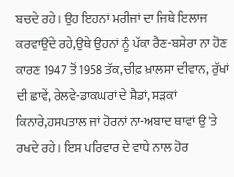ਬਚਦੇ ਰਹੇ। ਉਹ ਇਹਨਾਂ ਮਰੀਜਾਂ ਦਾ ਜਿਥੇ ਇਲਾਜ ਕਰਵਾਉਂਦੇ ਰਹੇ,ਉਥੇ ਉਹਨਾਂ ਨੂੰ ਪੱਕਾ ਰੈਣ-ਬਸੇਰਾ ਨਾ ਹੋਣ ਕਾਰਣ 1947 ਤੋਂ 1958 ਤੱਕ,ਚੀਫ਼ ਖ਼ਾਲਸਾ ਦੀਵਾਨ, ਰੁੱਖਾਂ ਦੀ ਛਾਵੇਂ, ਰੇਲਵੇ-ਡਾਕਘਰਾਂ ਦੇ ਸ਼ੈਡਾਂ, ਸੜਕਾਂ ਕਿਨਾਰੇ,ਹਸਪਤਾਲ ਜਾਂ ਹੋਰਨਾਂ ਨਾ-ਅਬਾਦ ਥਾਵਾਂ ਉ'ਤੇ ਰਖਦੇ ਰਹੇ। ਇਸ ਪਰਿਵਾਰ ਦੇ ਵਾਧੇ ਨਾਲ ਹੋਰ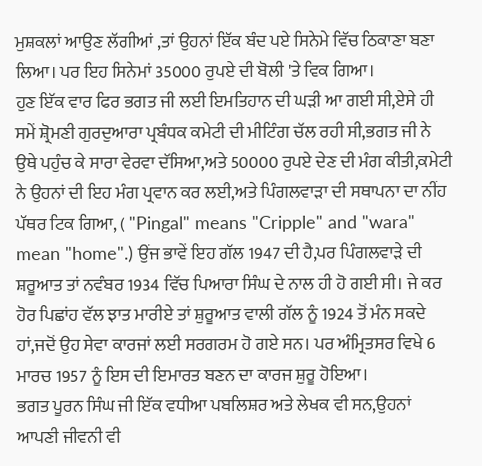ਮੁਸ਼ਕਲਾਂ ਆਉਣ ਲੱਗੀਆਂ ,ਤਾਂ ਉਹਨਾਂ ਇੱਕ ਬੰਦ ਪਏ ਸਿਨੇਮੇ ਵਿੱਚ ਠਿਕਾਣਾ ਬਣਾ ਲਿਆ। ਪਰ ਇਹ ਸਿਨੇਮਾਂ 35000 ਰੁਪਏ ਦੀ ਬੋਲੀ 'ਤੇ ਵਿਕ ਗਿਆ।
ਹੁਣ ਇੱਕ ਵਾਰ ਫਿਰ ਭਗਤ ਜੀ ਲਈ ਇਮਤਿਹਾਨ ਦੀ ਘੜੀ ਆ ਗਈ ਸੀ,ਏਸੇ ਹੀ ਸਮੇਂ ਸ਼੍ਰੋਮਣੀ ਗੁਰਦੁਆਰਾ ਪ੍ਰਬੰਧਕ ਕਮੇਟੀ ਦੀ ਮੀਟਿੰਗ ਚੱਲ ਰਹੀ ਸੀ,ਭਗਤ ਜੀ ਨੇ ਉਥੇ ਪਹੁੰਚ ਕੇ ਸਾਰਾ ਵੇਰਵਾ ਦੱਸਿਆ,ਅਤੇ 50000 ਰੁਪਏ ਦੇਣ ਦੀ ਮੰਗ ਕੀਤੀ,ਕਮੇਟੀ ਨੇ ਉਹਨਾਂ ਦੀ ਇਹ ਮੰਗ ਪ੍ਰਵਾਨ ਕਰ ਲਈ,ਅਤੇ ਪਿੰਗਲਵਾੜਾ ਦੀ ਸਥਾਪਨਾ ਦਾ ਨੀਂਹ ਪੱਥਰ ਟਿਕ ਗਿਆ, ( "Pingal" means "Cripple" and "wara" mean "home".) ਉਂਜ ਭਾਵੇਂ ਇਹ ਗੱਲ 1947 ਦੀ ਹੈ,ਪਰ ਪਿੰਗਲਵਾੜੇ ਦੀ ਸ਼ਰੂਆਤ ਤਾਂ ਨਵੰਬਰ 1934 ਵਿੱਚ ਪਿਆਰਾ ਸਿੰਘ ਦੇ ਨਾਲ ਹੀ ਹੋ ਗਈ ਸੀ। ਜੇ ਕਰ ਹੋਰ ਪਿਛਾਂਹ ਵੱਲ ਝਾਤ ਮਾਰੀਏ ਤਾਂ ਸ਼ੁਰੂਆਤ ਵਾਲੀ ਗੱਲ ਨੂੰ 1924 ਤੋਂ ਮੰਨ ਸਕਦੇ ਹਾਂ,ਜਦੋਂ ਉਹ ਸੇਵਾ ਕਾਰਜਾਂ ਲਈ ਸਰਗਰਮ ਹੋ ਗਏ ਸਨ। ਪਰ ਅੰਮ੍ਰਿਤਸਰ ਵਿਖੇ 6 ਮਾਰਚ 1957 ਨੂੰ ਇਸ ਦੀ ਇਮਾਰਤ ਬਣਨ ਦਾ ਕਾਰਜ ਸ਼ੁਰੂ ਹੋਇਆ।
ਭਗਤ ਪੂਰਨ ਸਿੰਘ ਜੀ ਇੱਕ ਵਧੀਆ ਪਬਲਿਸ਼ਰ ਅਤੇ ਲੇਖਕ ਵੀ ਸਨ,ਉਹਨਾਂ ਆਪਣੀ ਜੀਵਨੀ ਵੀ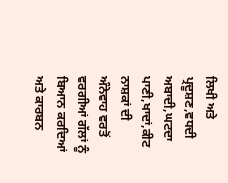ਲਿਖੀ ਅਤੇ ਪ੍ਰਦੂਸ਼ਣ,ਵਧਦੀ ਅਬਾਦੀ,ਘਟਦਾ ਪਾਣੀ,ਖਾਦਾਂ,ਕੀਟ ਨਾਸ਼ਕਾਂ ਦੀ ਅੰਨੇਵਾਹ ਵਰਤੋਂ ਵਰਗੀਆਂ ਗੱਲਾਂ ਨੂੰ ਬਿਆਨ ਕਰਦਿਆਂ ਅਤੇ ਕਾਰਬਨ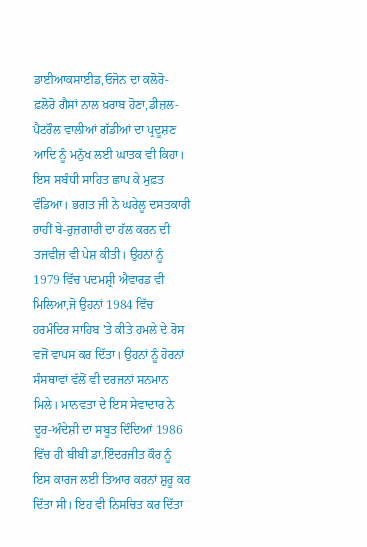ਡਾਈਆਕਸਾਈਡ,ਓਜੋਨ ਦਾ ਕਲੋਰੋ-ਫ਼ਲੋਰੋ ਗੈਸਾਂ ਨਾਲ ਖ਼ਰਾਬ ਹੋਣਾ,ਡੀਜ਼ਲ-ਪੈਟਰੌਲ ਵਾਲੀਆਂ ਗੱਡੀਆਂ ਦਾ ਪ੍ਰਦੂਸ਼ਣ ਆਦਿ ਨੂੰ ਮਨੁੱਖ ਲਈ ਘਾਤਕ ਵੀ ਕਿਹਾ। ਇਸ ਸਬੰਧੀ ਸਾਹਿਤ ਛਾਪ ਕੇ ਮੁਫ਼ਤ ਵੰਡਿਆ। ਭਗਤ ਜੀ ਨੇ ਘਰੇਲੂ ਦਸਤਕਾਰੀ ਰਾਹੀਂ ਬੇ-ਰੁਜ਼ਗਾਰੀ ਦਾ ਹੱਲ ਕਰਨ ਦੀ ਤਜਵੀਜ਼ ਵੀ ਪੇਸ਼ ਕੀਤੀ। ਉਹਨਾਂ ਨੂੰ 1979 ਵਿੱਚ ਪਦਮਸ਼੍ਰੀ ਐਵਾਰਡ ਵੀ ਮਿਲਿਆ,ਜੋ ਉਹਨਾਂ 1984 ਵਿੱਚ ਹਰਮੰਦਿਰ ਸਾਹਿਬ 'ਤੇ ਕੀਤੇ ਹਮਲੇ ਦੇ ਰੋਸ ਵਜੋਂ ਵਾਪਸ ਕਰ ਦਿੱਤਾ। ਉਹਨਾਂ ਨੂੰ ਹੋਰਨਾਂ ਸੰਸਥਾਵਾਂ ਵੱਲੋਂ ਵੀ ਦਰਜਨਾਂ ਸਨਮਾਨ ਮਿਲੇ। ਮਾਨਵਤਾ ਦੇ ਇਸ ਸੇਵਾਦਾਰ ਨੇ ਦੂਰ-ਅੰਦੇਸ਼ੀ ਦਾ ਸਬੂਤ ਦਿੰਦਿਆਂ 1986 ਵਿੱਚ ਹੀ ਬੀਬੀ ਡਾ.ਇੰਦਰਜੀਤ ਕੌਰ ਨੂੰ ਇਸ ਕਾਰਜ ਲਈ ਤਿਆਰ ਕਰਨਾਂ ਸ਼ੁਰੂ ਕਰ ਦਿੱਤਾ ਸੀ। ਇਹ ਵੀ ਨਿਸਚਿਤ ਕਰ ਦਿੱਤਾ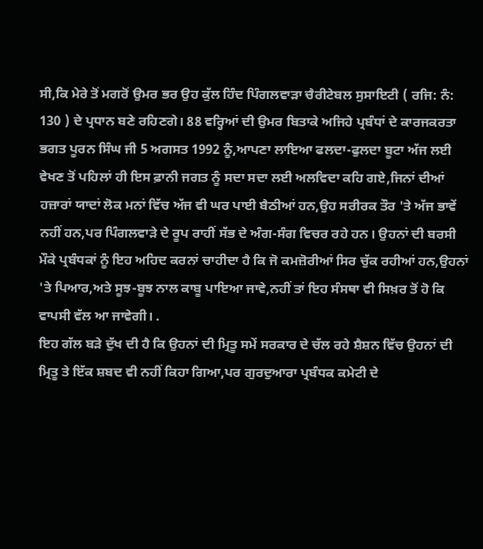ਸੀ,ਕਿ ਮੇਰੇ ਤੋਂ ਮਗਰੋਂ ਉਮਰ ਭਰ ਉਹ ਕੁੱਲ ਹਿੰਦ ਪਿੰਗਲਵਾੜਾ ਚੈਰੀਟੇਬਲ ਸੁਸਾਇਟੀ ( ਰਜਿ: ਨੰ: 130 ) ਦੇ ਪ੍ਰਧਾਨ ਬਣੇ ਰਹਿਣਗੇ। 88 ਵਰ੍ਹਿਆਂ ਦੀ ਉਮਰ ਬਿਤਾਕੇ ਅਜਿਹੇ ਪ੍ਰਬੰਧਾਂ ਦੇ ਕਾਰਜਕਰਤਾ ਭਗਤ ਪੂਰਨ ਸਿੰਘ ਜੀ 5 ਅਗਸਤ 1992 ਨੂੰ,ਆਪਣਾ ਲਾਇਆ ਫਲਦਾ-ਫੁਲਦਾ ਬੂਟਾ ਅੱਜ ਲਈ ਵੇਖਣ ਤੋਂ ਪਹਿਲਾਂ ਹੀ ਇਸ ਫ਼ਾਨੀ ਜਗਤ ਨੂੰ ਸਦਾ ਸਦਾ ਲਈ ਅਲਵਿਦਾ ਕਹਿ ਗਏ,ਜਿਨਾਂ ਦੀਆਂ ਹਜ਼ਾਰਾਂ ਯਾਦਾਂ ਲੋਕ ਮਨਾਂ ਵਿੱਚ ਅੱਜ ਵੀ ਘਰ ਪਾਈ ਬੈਠੀਆਂ ਹਨ,ਉਹ ਸਰੀਰਕ ਤੌਰ 'ਤੇ ਅੱਜ ਭਾਵੇਂ ਨਹੀਂ ਹਨ,ਪਰ ਪਿੰਗਲਵਾੜੇ ਦੇ ਰੂਪ ਰਾਹੀਂ ਸੱਭ ਦੇ ਅੰਗ-ਸੰਗ ਵਿਚਰ ਰਹੇ ਹਨ। ਉਹਨਾਂ ਦੀ ਬਰਸੀ ਮੌਕੇ ਪ੍ਰਬੰਧਕਾਂ ਨੂੰ ਇਹ ਅਹਿਦ ਕਰਨਾਂ ਚਾਹੀਦਾ ਹੈ ਕਿ ਜੋ ਕਮਜ਼ੋਰੀਆਂ ਸਿਰ ਚੁੱਕ ਰਹੀਆਂ ਹਨ,ਉਹਨਾਂ 'ਤੇ ਪਿਆਰ,ਅਤੇ ਸੂਝ-ਬੂਝ ਨਾਲ ਕਾਬੂ ਪਾਇਆ ਜਾਵੇ,ਨਹੀਂ ਤਾਂ ਇਹ ਸੰਸਥਾ ਵੀ ਸਿਖ਼ਰ ਤੋਂ ਹੋ ਕਿ ਵਾਪਸੀ ਵੱਲ ਆ ਜਾਵੇਗੀ। .
ਇਹ ਗੱਲ ਬੜੇ ਦੁੱਖ ਦੀ ਹੈ ਕਿ ਉਹਨਾਂ ਦੀ ਮ੍ਰਿਤੂ ਸਮੇਂ ਸਰਕਾਰ ਦੇ ਚੱਲ ਰਹੇ ਸ਼ੈਸ਼ਨ ਵਿੱਚ ਉਹਨਾਂ ਦੀ ਮ੍ਰਿਤੂ ਤੇ ਇੱਕ ਸ਼ਬਦ ਵੀ ਨਹੀਂ ਕਿਹਾ ਗਿਆ,ਪਰ ਗੁਰਦੁਆਰਾ ਪ੍ਰਬੰਧਕ ਕਮੇਟੀ ਦੇ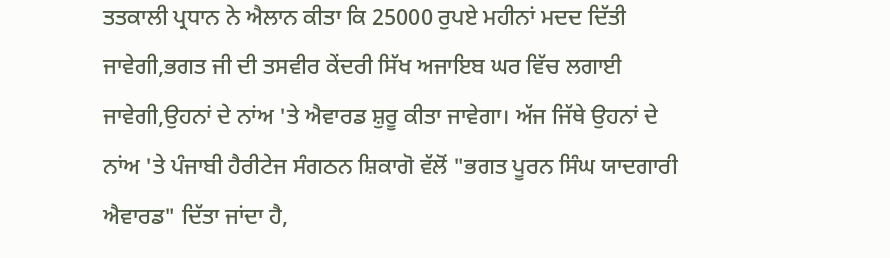ਤਤਕਾਲੀ ਪ੍ਰਧਾਨ ਨੇ ਐਲਾਨ ਕੀਤਾ ਕਿ 25000 ਰੁਪਏ ਮਹੀਨਾਂ ਮਦਦ ਦਿੱਤੀ ਜਾਵੇਗੀ,ਭਗਤ ਜੀ ਦੀ ਤਸਵੀਰ ਕੇਂਦਰੀ ਸਿੱਖ ਅਜਾਇਬ ਘਰ ਵਿੱਚ ਲਗਾਈ ਜਾਵੇਗੀ,ਉਹਨਾਂ ਦੇ ਨਾਂਅ 'ਤੇ ਐਵਾਰਡ ਸ਼ੁਰੂ ਕੀਤਾ ਜਾਵੇਗਾ। ਅੱਜ ਜਿੱਥੇ ਉਹਨਾਂ ਦੇ ਨਾਂਅ 'ਤੇ ਪੰਜਾਬੀ ਹੈਰੀਟੇਜ ਸੰਗਠਨ ਸ਼ਿਕਾਗੋ ਵੱਲੋਂ "ਭਗਤ ਪੂਰਨ ਸਿੰਘ ਯਾਦਗਾਰੀ ਐਵਾਰਡ" ਦਿੱਤਾ ਜਾਂਦਾ ਹੈ,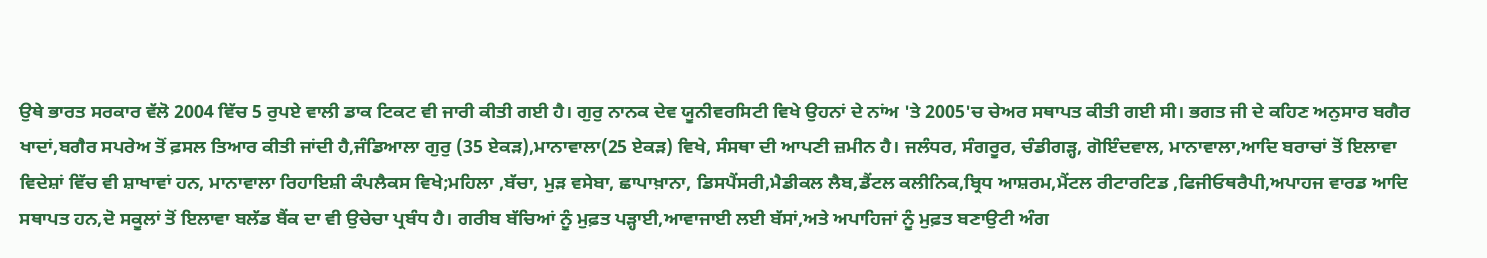ਉਥੇ ਭਾਰਤ ਸਰਕਾਰ ਵੱਲੋ 2004 ਵਿੱਚ 5 ਰੁਪਏ ਵਾਲੀ ਡਾਕ ਟਿਕਟ ਵੀ ਜਾਰੀ ਕੀਤੀ ਗਈ ਹੈ। ਗੁਰੁ ਨਾਨਕ ਦੇਵ ਯੂਨੀਵਰਸਿਟੀ ਵਿਖੇ ਉਹਨਾਂ ਦੇ ਨਾਂਅ 'ਤੇ 2005'ਚ ਚੇਅਰ ਸਥਾਪਤ ਕੀਤੀ ਗਈ ਸੀ। ਭਗਤ ਜੀ ਦੇ ਕਹਿਣ ਅਨੁਸਾਰ ਬਗੈਰ ਖਾਦਾਂ,ਬਗੈਰ ਸਪਰੇਅ ਤੋਂ ਫ਼ਸਲ ਤਿਆਰ ਕੀਤੀ ਜਾਂਦੀ ਹੈ,ਜੰਡਿਆਲਾ ਗੁਰੁ (35 ਏਕੜ),ਮਾਨਾਵਾਲਾ(25 ਏਕੜ) ਵਿਖੇ, ਸੰਸਥਾ ਦੀ ਆਪਣੀ ਜ਼ਮੀਨ ਹੈ। ਜਲੰਧਰ, ਸੰਗਰੂਰ, ਚੰਡੀਗੜ੍ਹ, ਗੋਇੰਦਵਾਲ, ਮਾਨਾਵਾਲਾ,ਆਦਿ ਬਰਾਚਾਂ ਤੋਂ ਇਲਾਵਾ ਵਿਦੇਸ਼ਾਂ ਵਿੱਚ ਵੀ ਸ਼ਾਖਾਵਾਂ ਹਨ, ਮਾਨਾਵਾਲਾ ਰਿਹਾਇਸ਼ੀ ਕੰਪਲੈਕਸ ਵਿਖੇ;ਮਹਿਲਾ ,ਬੱਚਾ, ਮੁੜ ਵਸੇਬਾ, ਛਾਪਾਖ਼ਾਨਾ, ਡਿਸਪੈਂਸਰੀ,ਮੈਡੀਕਲ ਲੈਬ,ਡੈਂਟਲ ਕਲੀਨਿਕ,ਬ੍ਰਿਧ ਆਸ਼ਰਮ,ਮੈਂਟਲ ਰੀਟਾਰਟਿਡ ,ਫਿਜੀਓਥਰੈਪੀ,ਅਪਾਹਜ ਵਾਰਡ ਆਦਿ ਸਥਾਪਤ ਹਨ,ਦੋ ਸਕੂਲਾਂ ਤੋਂ ਇਲਾਵਾ ਬਲੱਡ ਬੈਂਕ ਦਾ ਵੀ ਉਚੇਚਾ ਪ੍ਰਬੰਧ ਹੈ। ਗਰੀਬ ਬੱਚਿਆਂ ਨੂੰ ਮੁਫ਼ਤ ਪੜ੍ਹਾਈ,ਆਵਾਜਾਈ ਲਈ ਬੱਸਾਂ,ਅਤੇ ਅਪਾਹਿਜਾਂ ਨੂੰ ਮੁਫ਼ਤ ਬਣਾਉਟੀ ਅੰਗ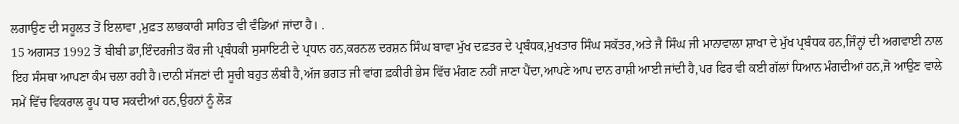ਲਗਾਉਣ ਦੀ ਸਹੂਲਤ ਤੋਂ ਇਲਾਵਾ ,ਮੁਫ਼ਤ ਲਾਭਕਾਰੀ ਸਾਹਿਤ ਵੀ ਵੰਡਿਆਂ ਜਾਂਦਾ ਹੈ। .
15 ਅਗਸਤ 1992 ਤੋਂ ਬੀਬੀ ਡਾ,ਇੰਦਰਜੀਤ ਕੌਰ ਜੀ ਪ੍ਰਬੰਧਕੀ ਸੁਸਾਇਟੀ ਦੇ ਪ੍ਰਧਾਨ ਹਨ,ਕਰਨਲ ਦਰਸ਼ਨ ਸਿੰਘ ਬਾਵਾ ਮੁੱਖ ਦਫ਼ਤਰ ਦੇ ਪ੍ਰਬੰਧਕ,ਮੁਖਤਾਰ ਸਿੰਘ ਸਕੱਤਰ,ਅਤੇ ਜੈ ਸਿੰਘ ਜੀ ਮਾਨਾਵਾਲਾ ਸ਼ਾਖਾ ਦੇ ਮੁੱਖ ਪ੍ਰਬੰਧਕ ਹਨ,ਜਿੰਨ੍ਹਾਂ ਦੀ ਅਗਵਾਈ ਨਾਲ ਇਹ ਸੰਸਥਾ ਆਪਣਾ ਕੰਮ ਚਲਾ ਰਹੀ ਹੈ।ਦਾਨੀ ਸੱਜਣਾਂ ਦੀ ਸੂਚੀ ਬਹੁਤ ਲੰਬੀ ਹੈ,ਅੱਜ ਭਗਤ ਜੀ ਵਾਂਗ ਫ਼ਕੀਰੀ ਭੇਸ ਵਿੱਚ ਮੰਗਣ ਨਹੀਂ ਜਾਣਾ ਪੈਂਦਾ,ਆਪਣੇ ਆਪ ਦਾਨ ਰਾਸ਼ੀ ਆਈ ਜਾਂਦੀ ਹੈ,ਪਰ ਫਿਰ ਵੀ ਕਈ ਗੱਲਾਂ ਧਿਆਨ ਮੰਗਦੀਆਂ ਹਨ,ਜੋ ਆਉਣ ਵਾਲੇ ਸਮੇਂ ਵਿੱਚ ਵਿਕਰਾਲ ਰੂਪ ਧਾਰ ਸਕਦੀਆਂ ਹਨ,ਉਹਨਾਂ ਨੂੰ ਲੋੜ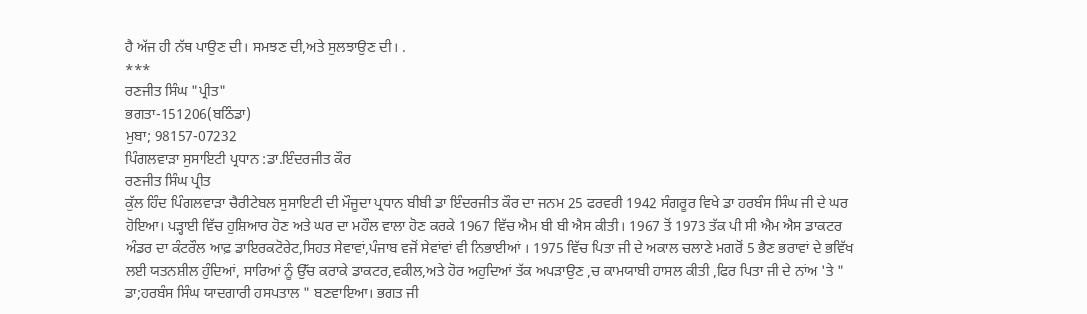ਹੈ ਅੱਜ ਹੀ ਨੱਥ ਪਾਉਣ ਦੀ। ਸਮਝਣ ਦੀ,ਅਤੇ ਸੁਲਝਾਉਣ ਦੀ। .
***
ਰਣਜੀਤ ਸਿੰਘ "ਪ੍ਰੀਤ"
ਭਗਤਾ-151206(ਬਠਿੰਡਾ)
ਮੁਬਾ; 98157-07232
ਪਿੰਗਲਵਾੜਾ ਸੁਸਾਇਟੀ ਪ੍ਰਧਾਨ :ਡਾ.ਇੰਦਰਜੀਤ ਕੌਰ
ਰਣਜੀਤ ਸਿੰਘ ਪ੍ਰੀਤ
ਕੁੱਲ ਹਿੰਦ ਪਿੰਗਲਵਾੜਾ ਚੈਰੀਟੇਬਲ ਸੁਸਾਇਟੀ ਦੀ ਮੌਜੂਦਾ ਪ੍ਰਧਾਨ ਬੀਬੀ ਡਾ ਇੰਦਰਜੀਤ ਕੌਰ ਦਾ ਜਨਮ 25 ਫਰਵਰੀ 1942 ਸੰਗਰੂਰ ਵਿਖੇ ਡਾ ਹਰਬੰਸ ਸਿੰਘ ਜੀ ਦੇ ਘਰ ਹੋਇਆ। ਪੜ੍ਹਾਈ ਵਿੱਚ ਹੁਸ਼ਿਆਰ ਹੋਣ ਅਤੇ ਘਰ ਦਾ ਮਹੌਲ ਵਾਲਾ ਹੋਣ ਕਰਕੇ 1967 ਵਿੱਚ ਐਮ ਬੀ ਬੀ ਐਸ ਕੀਤੀ। 1967 ਤੋਂ 1973 ਤੱਕ ਪੀ ਸੀ ਐਮ ਐਸ ਡਾਕਟਰ ਅੰਡਰ ਦਾ ਕੰਟਰੌਲ ਆਫ਼ ਡਾਇਰਕਟੋਰੇਟ,ਸਿਹਤ ਸੇਵਾਵਾਂ,ਪੰਜਾਬ ਵਜੋਂ ਸੇਵਾਂਵਾਂ ਵੀ ਨਿਭਾਈਆਂ । 1975 ਵਿੱਚ ਪਿਤਾ ਜੀ ਦੇ ਅਕਾਲ ਚਲਾਣੇ ਮਗਰੋਂ 5 ਭੈਣ ਭਰਾਵਾਂ ਦੇ ਭਵਿੱਖ ਲਈ ਯਤਨਸ਼ੀਲ ਹੁੰਦਿਆਂ, ਸਾਰਿਆਂ ਨੂੰ ਉੱਚ ਕਰਾਕੇ ਡਾਕਟਰ,ਵਕੀਲ,ਅਤੇ ਹੋਰ ਅਹੁਦਿਆਂ ਤੱਕ ਅਪੜਾਉਣ ,ਚ ਕਾਮਯਾਬੀ ਹਾਸਲ ਕੀਤੀ ,ਫਿਰ ਪਿਤਾ ਜੀ ਦੇ ਨਾਂਅ 'ਤੇ " ਡਾ;ਹਰਬੰਸ ਸਿੰਘ ਯਾਦਗਾਰੀ ਹਸਪਤਾਲ " ਬਣਵਾਇਆ। ਭਗਤ ਜੀ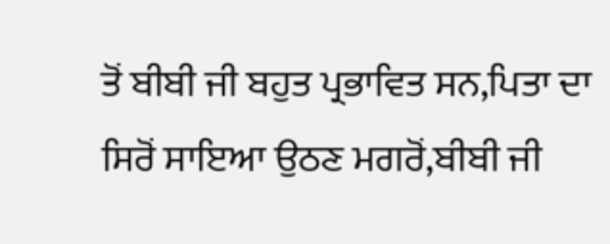ਤੋਂ ਬੀਬੀ ਜੀ ਬਹੁਤ ਪ੍ਰਭਾਵਿਤ ਸਨ,ਪਿਤਾ ਦਾ ਸਿਰੋਂ ਸਾਇਆ ਉਠਣ ਮਗਰੋਂ,ਬੀਬੀ ਜੀ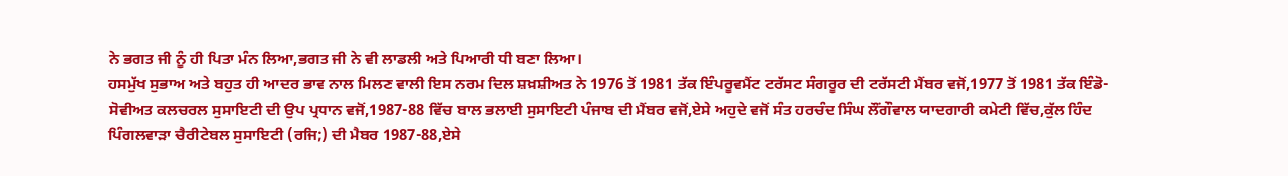ਨੇ ਭਗਤ ਜੀ ਨੂੰ ਹੀ ਪਿਤਾ ਮੰਨ ਲਿਆ,ਭਗਤ ਜੀ ਨੇ ਵੀ ਲਾਡਲੀ ਅਤੇ ਪਿਆਰੀ ਧੀ ਬਣਾ ਲਿਆ।
ਹਸਮੁੱਖ ਸੁਭਾਅ ਅਤੇ ਬਹੁਤ ਹੀ ਆਦਰ ਭਾਵ ਨਾਲ ਮਿਲਣ ਵਾਲੀ ਇਸ ਨਰਮ ਦਿਲ ਸ਼ਖ਼ਸ਼ੀਅਤ ਨੇ 1976 ਤੋਂ 1981 ਤੱਕ ਇੰਪਰੂਵਮੈਂਟ ਟਰੱਸਟ ਸੰਗਰੂਰ ਦੀ ਟਰੱਸਟੀ ਮੈਂਬਰ ਵਜੋਂ,1977 ਤੋਂ 1981 ਤੱਕ ਇੰਡੋ-ਸੋਵੀਅਤ ਕਲਚਰਲ ਸੁਸਾਇਟੀ ਦੀ ਉਪ ਪ੍ਰਧਾਨ ਵਜੋਂ,1987-88 ਵਿੱਚ ਬਾਲ ਭਲਾਈ ਸੁਸਾਇਟੀ ਪੰਜਾਬ ਦੀ ਮੈਂਬਰ ਵਜੋਂ,ਏਸੇ ਅਹੁਦੇ ਵਜੋਂ ਸੰਤ ਹਰਚੰਦ ਸਿੰਘ ਲੌਂਗੌਵਾਲ ਯਾਦਗਾਰੀ ਕਮੇਟੀ ਵਿੱਚ,ਕੁੱਲ ਹਿੰਦ ਪਿੰਗਲਵਾੜਾ ਚੈਰੀਟੇਬਲ ਸੁਸਾਇਟੀ (ਰਜਿ;) ਦੀ ਮੈਬਰ 1987-88,ਏਸੇ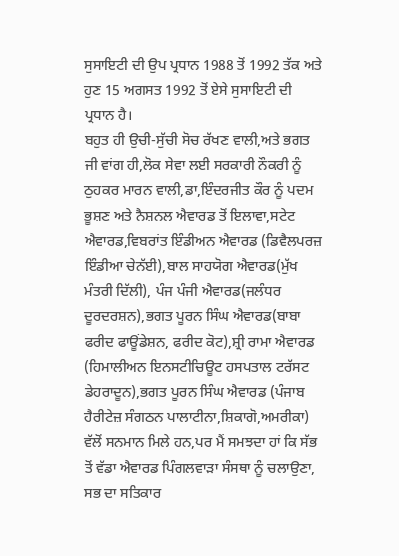ਸੁਸਾਇਟੀ ਦੀ ਉਪ ਪ੍ਰਧਾਨ 1988 ਤੋਂ 1992 ਤੱਕ ਅਤੇ ਹੁਣ 15 ਅਗਸਤ 1992 ਤੋਂ ਏਸੇ ਸੁਸਾਇਟੀ ਦੀ ਪ੍ਰਧਾਨ ਹੈ।
ਬਹੁਤ ਹੀ ਉਚੀ-ਸੁੱਚੀ ਸੋਚ ਰੱਖਣ ਵਾਲੀ,ਅਤੇ ਭਗਤ ਜੀ ਵਾਂਗ ਹੀ,ਲੋਕ ਸੇਵਾ ਲਈ ਸਰਕਾਰੀ ਨੌਕਰੀ ਨੂੰ ਠੁਹਕਰ ਮਾਰਨ ਵਾਲੀ,ਡਾ,ਇੰਦਰਜੀਤ ਕੌਰ ਨੂੰ ਪਦਮ ਭੂਸ਼ਣ ਅਤੇ ਨੈਸ਼ਨਲ ਐਵਾਰਡ ਤੋਂ ਇਲਾਵਾ,ਸਟੇਟ ਐਵਾਰਡ,ਵਿਬਰਾਂਤ ਇੰਡੀਅਨ ਐਵਾਰਡ (ਡਿਵੈਲਪਰਜ਼ ਇੰਡੀਆ ਚੇਨੱਈ),ਬਾਲ ਸਾਹਯੋਗ ਐਵਾਰਡ(ਮੁੱਖ ਮੰਤਰੀ ਦਿੱਲੀ), ਪੰਜ ਪੰਜੀ ਐਵਾਰਡ(ਜਲੰਧਰ ਦੂਰਦਰਸ਼ਨ),ਭਗਤ ਪੂਰਨ ਸਿੰਘ ਐਵਾਰਡ(ਬਾਬਾ ਫਰੀਦ ਫਾਊਂਡੇਸ਼ਨ, ਫਰੀਦ ਕੋਟ),ਸ਼੍ਰੀ ਰਾਮਾ ਐਵਾਰਡ (ਹਿਮਾਲੀਅਨ ਇਨਸਟੀਚਿਊਟ ਹਸਪਤਾਲ ਟਰੱਸਟ ਡੇਹਰਾਦੂਨ),ਭਗਤ ਪੂਰਨ ਸਿੰਘ ਐਵਾਰਡ (ਪੰਜਾਬ ਹੈਰੀਟੇਜ਼ ਸੰਗਠਨ ਪਾਲਾਟੀਨਾ,ਸ਼ਿਕਾਗੋ,ਅਮਰੀਕਾ) ਵੱਲੋਂ ਸਨਮਾਨ ਮਿਲੇ ਹਨ,ਪਰ ਮੈਂ ਸਮਝਦਾ ਹਾਂ ਕਿ ਸੱਭ ਤੋਂ ਵੱਡਾ ਐਵਾਰਡ ਪਿੰਗਲਵਾੜਾ ਸੰਸਥਾ ਨੂੰ ਚਲਾਉਣਾ, ਸਭ ਦਾ ਸਤਿਕਾਰ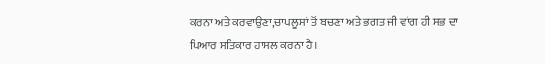ਕਰਨਾ ਅਤੇ ਕਰਵਾਉਣਾ,ਚਾਪਲੂਸਾਂ ਤੋਂ ਬਚਣਾ ਅਤੇ ਭਗਤ ਜੀ ਵਾਂਗ ਹੀ ਸਭ ਦਾ ਪਿਆਰ ਸਤਿਕਾਰ ਹਾਸਲ ਕਰਨਾ ਹੈ।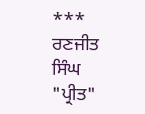***
ਰਣਜੀਤ ਸਿੰਘ "ਪ੍ਰੀਤ"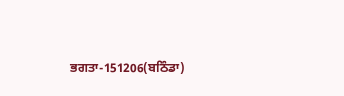ਭਗਤਾ-151206(ਬਠਿੰਡਾ)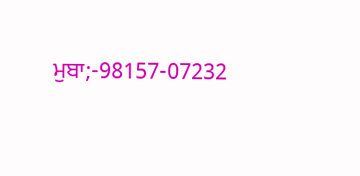ਮੁਬਾ;-98157-07232